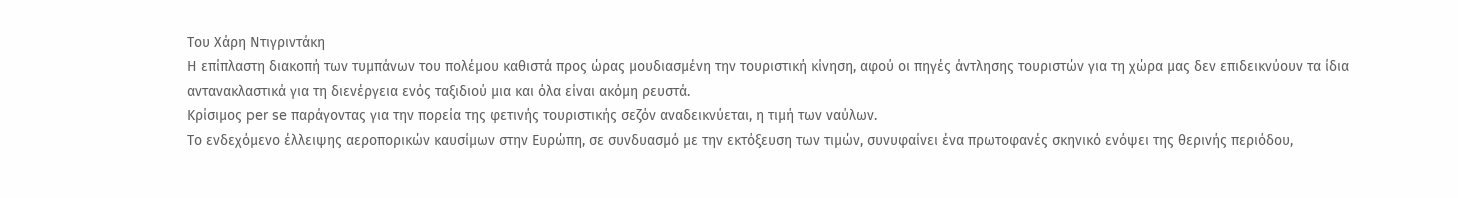Του Χάρη Ντιγριντάκη
Η επίπλαστη διακοπή των τυμπάνων του πολέμου καθιστά προς ώρας μουδιασμένη την τουριστική κίνηση, αφού οι πηγές άντλησης τουριστών για τη χώρα μας δεν επιδεικνύουν τα ίδια αντανακλαστικά για τη διενέργεια ενός ταξιδιού μια και όλα είναι ακόμη ρευστά.
Κρίσιμος per se παράγοντας για την πορεία της φετινής τουριστικής σεζόν αναδεικνύεται, η τιμή των ναύλων.
Το ενδεχόμενο έλλειψης αεροπορικών καυσίμων στην Ευρώπη, σε συνδυασμό με την εκτόξευση των τιμών, συνυφαίνει ένα πρωτοφανές σκηνικό ενόψει της θερινής περιόδου,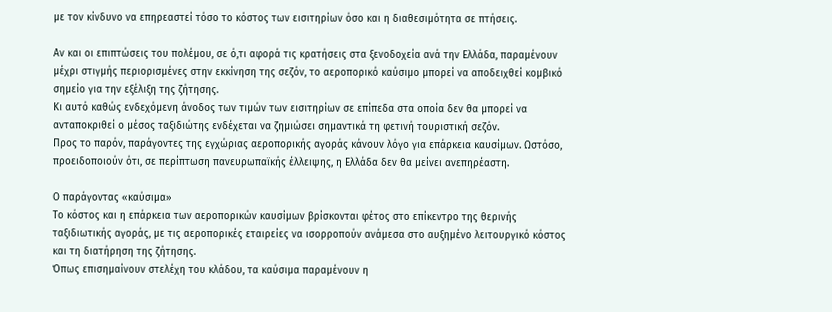με τον κίνδυνο να επηρεαστεί τόσο το κόστος των εισιτηρίων όσο και η διαθεσιμότητα σε πτήσεις.

Αν και οι επιπτώσεις του πολέμου, σε ό,τι αφορά τις κρατήσεις στα ξενοδοχεία ανά την Ελλάδα, παραμένουν μέχρι στιγμής περιορισμένες στην εκκίνηση της σεζόν, το αεροπορικό καύσιμο μπορεί να αποδειχθεί κομβικό σημείο για την εξέλιξη της ζήτησης.
Κι αυτό καθώς ενδεχόμενη άνοδος των τιμών των εισιτηρίων σε επίπεδα στα οποία δεν θα μπορεί να ανταποκριθεί ο μέσος ταξιδιώτης ενδέχεται να ζημιώσει σημαντικά τη φετινή τουριστική σεζόν.
Προς το παρόν, παράγοντες της εγχώριας αεροπορικής αγοράς κάνουν λόγο για επάρκεια καυσίμων. Ωστόσο, προειδοποιούν ότι, σε περίπτωση πανευρωπαϊκής έλλειψης, η Ελλάδα δεν θα μείνει ανεπηρέαστη.

Ο παράγοντας «καύσιμα»
Το κόστος και η επάρκεια των αεροπορικών καυσίμων βρίσκονται φέτος στο επίκεντρο της θερινής ταξιδιωτικής αγοράς, με τις αεροπορικές εταιρείες να ισορροπούν ανάμεσα στο αυξημένο λειτουργικό κόστος και τη διατήρηση της ζήτησης.
Όπως επισημαίνουν στελέχη του κλάδου, τα καύσιμα παραμένουν η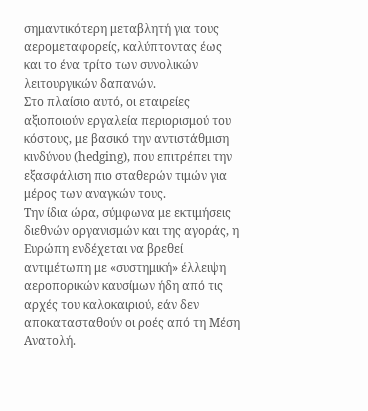σημαντικότερη μεταβλητή για τους αερομεταφορείς, καλύπτοντας έως και το ένα τρίτο των συνολικών λειτουργικών δαπανών.
Στο πλαίσιο αυτό, οι εταιρείες αξιοποιούν εργαλεία περιορισμού του κόστους, με βασικό την αντιστάθμιση κινδύνου (hedging), που επιτρέπει την εξασφάλιση πιο σταθερών τιμών για μέρος των αναγκών τους.
Την ίδια ώρα, σύμφωνα με εκτιμήσεις διεθνών οργανισμών και της αγοράς, η Ευρώπη ενδέχεται να βρεθεί αντιμέτωπη με «συστημική» έλλειψη αεροπορικών καυσίμων ήδη από τις αρχές του καλοκαιριού, εάν δεν αποκατασταθούν οι ροές από τη Μέση Ανατολή.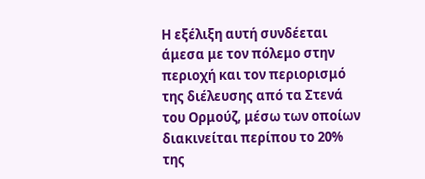Η εξέλιξη αυτή συνδέεται άμεσα με τον πόλεμο στην περιοχή και τον περιορισμό της διέλευσης από τα Στενά του Ορμούζ, μέσω των οποίων διακινείται περίπου το 20% της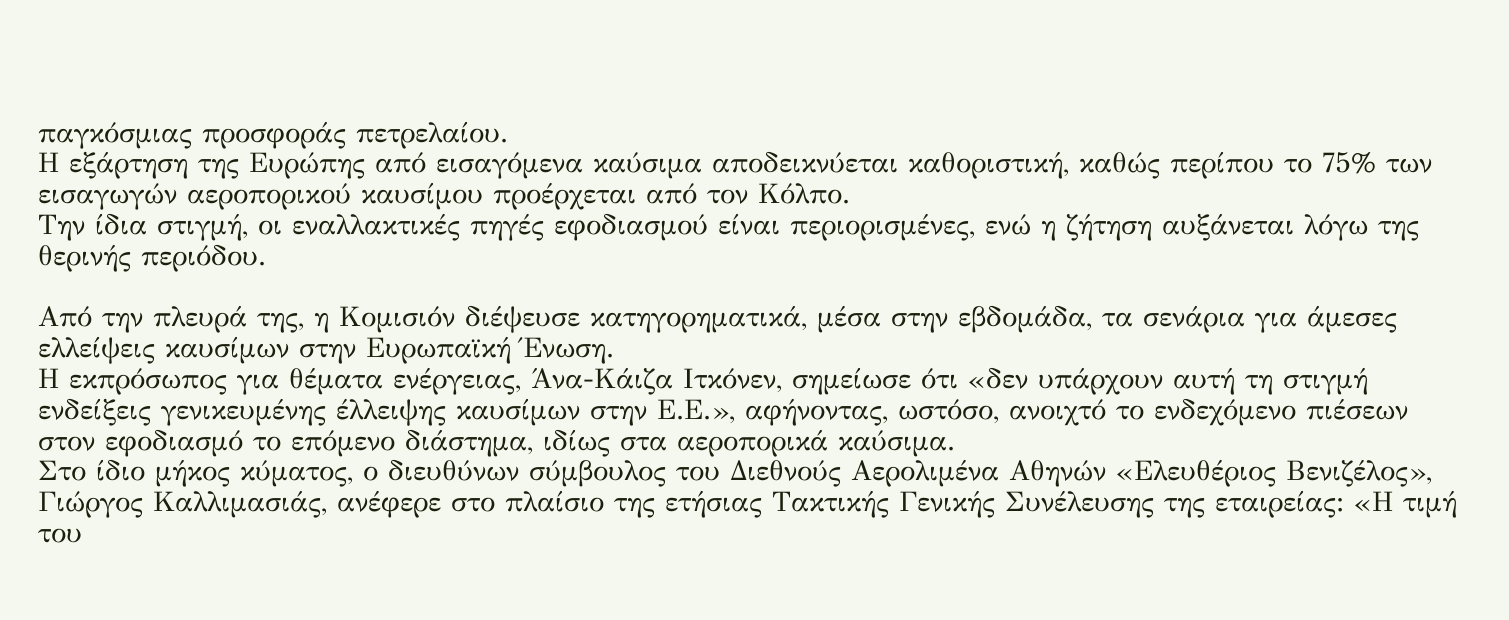παγκόσμιας προσφοράς πετρελαίου.
Η εξάρτηση της Ευρώπης από εισαγόμενα καύσιμα αποδεικνύεται καθοριστική, καθώς περίπου το 75% των εισαγωγών αεροπορικού καυσίμου προέρχεται από τον Κόλπο.
Την ίδια στιγμή, οι εναλλακτικές πηγές εφοδιασμού είναι περιορισμένες, ενώ η ζήτηση αυξάνεται λόγω της θερινής περιόδου.

Από την πλευρά της, η Κομισιόν διέψευσε κατηγορηματικά, μέσα στην εβδομάδα, τα σενάρια για άμεσες ελλείψεις καυσίμων στην Ευρωπαϊκή Ένωση.
Η εκπρόσωπος για θέματα ενέργειας, Άνα-Κάιζα Ιτκόνεν, σημείωσε ότι «δεν υπάρχουν αυτή τη στιγμή ενδείξεις γενικευμένης έλλειψης καυσίμων στην Ε.Ε.», αφήνοντας, ωστόσο, ανοιχτό το ενδεχόμενο πιέσεων στον εφοδιασμό το επόμενο διάστημα, ιδίως στα αεροπορικά καύσιμα.
Στο ίδιο μήκος κύματος, ο διευθύνων σύμβουλος του Διεθνούς Αερολιμένα Αθηνών «Ελευθέριος Βενιζέλος», Γιώργος Καλλιμασιάς, ανέφερε στο πλαίσιο της ετήσιας Τακτικής Γενικής Συνέλευσης της εταιρείας: «Η τιμή του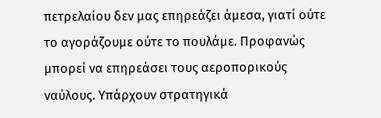πετρελαίου δεν μας επηρεάζει άμεσα, γιατί ούτε το αγοράζουμε ούτε το πουλάμε. Προφανώς μπορεί να επηρεάσει τους αεροπορικούς ναύλους. Υπάρχουν στρατηγικά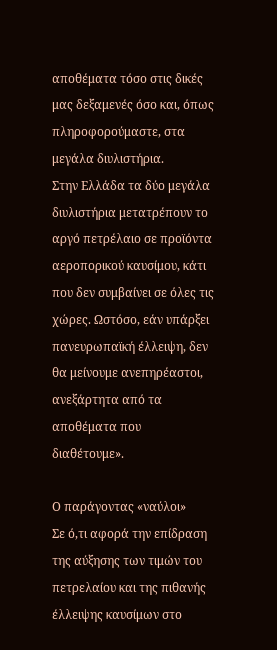αποθέματα τόσο στις δικές μας δεξαμενές όσο και, όπως πληροφορούμαστε, στα μεγάλα διυλιστήρια.
Στην Ελλάδα τα δύο μεγάλα διυλιστήρια μετατρέπουν το αργό πετρέλαιο σε προϊόντα αεροπορικού καυσίμου, κάτι που δεν συμβαίνει σε όλες τις χώρες. Ωστόσο, εάν υπάρξει πανευρωπαϊκή έλλειψη, δεν θα μείνουμε ανεπηρέαστοι, ανεξάρτητα από τα αποθέματα που διαθέτουμε».

Ο παράγοντας «ναύλοι»
Σε ό,τι αφορά την επίδραση της αύξησης των τιμών του πετρελαίου και της πιθανής έλλειψης καυσίμων στο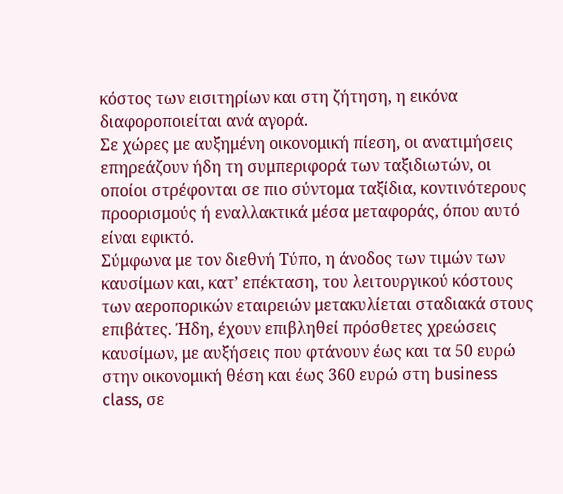κόστος των εισιτηρίων και στη ζήτηση, η εικόνα διαφοροποιείται ανά αγορά.
Σε χώρες με αυξημένη οικονομική πίεση, οι ανατιμήσεις επηρεάζουν ήδη τη συμπεριφορά των ταξιδιωτών, οι οποίοι στρέφονται σε πιο σύντομα ταξίδια, κοντινότερους προορισμούς ή εναλλακτικά μέσα μεταφοράς, όπου αυτό είναι εφικτό.
Σύμφωνα με τον διεθνή Τύπο, η άνοδος των τιμών των καυσίμων και, κατ’ επέκταση, του λειτουργικού κόστους των αεροπορικών εταιρειών μετακυλίεται σταδιακά στους επιβάτες. Ήδη, έχουν επιβληθεί πρόσθετες χρεώσεις καυσίμων, με αυξήσεις που φτάνουν έως και τα 50 ευρώ στην οικονομική θέση και έως 360 ευρώ στη business class, σε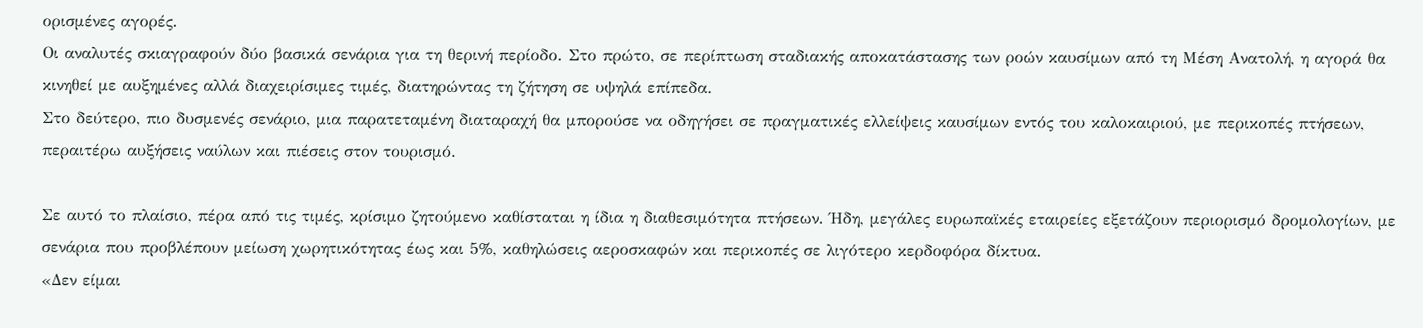ορισμένες αγορές.
Οι αναλυτές σκιαγραφούν δύο βασικά σενάρια για τη θερινή περίοδο. Στο πρώτο, σε περίπτωση σταδιακής αποκατάστασης των ροών καυσίμων από τη Μέση Ανατολή, η αγορά θα κινηθεί με αυξημένες αλλά διαχειρίσιμες τιμές, διατηρώντας τη ζήτηση σε υψηλά επίπεδα.
Στο δεύτερο, πιο δυσμενές σενάριο, μια παρατεταμένη διαταραχή θα μπορούσε να οδηγήσει σε πραγματικές ελλείψεις καυσίμων εντός του καλοκαιριού, με περικοπές πτήσεων, περαιτέρω αυξήσεις ναύλων και πιέσεις στον τουρισμό.

Σε αυτό το πλαίσιο, πέρα από τις τιμές, κρίσιμο ζητούμενο καθίσταται η ίδια η διαθεσιμότητα πτήσεων. Ήδη, μεγάλες ευρωπαϊκές εταιρείες εξετάζουν περιορισμό δρομολογίων, με σενάρια που προβλέπουν μείωση χωρητικότητας έως και 5%, καθηλώσεις αεροσκαφών και περικοπές σε λιγότερο κερδοφόρα δίκτυα.
«Δεν είμαι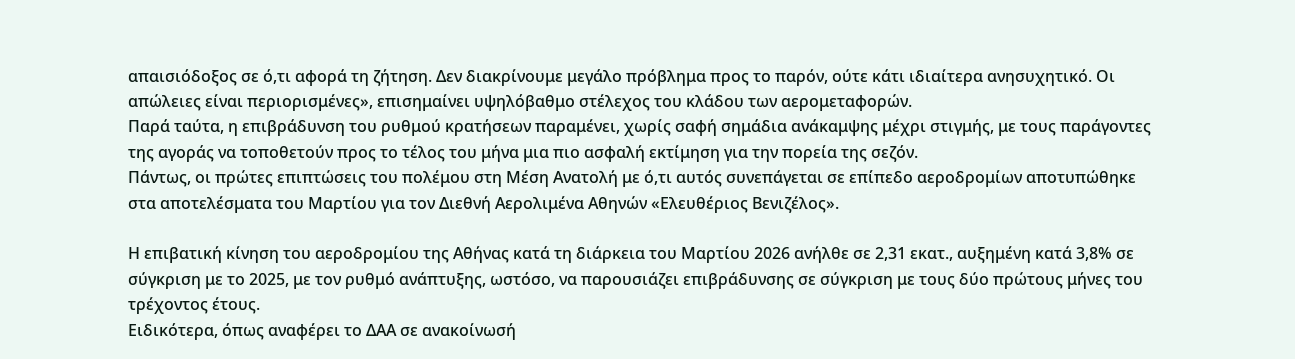απαισιόδοξος σε ό,τι αφορά τη ζήτηση. Δεν διακρίνουμε μεγάλο πρόβλημα προς το παρόν, ούτε κάτι ιδιαίτερα ανησυχητικό. Οι απώλειες είναι περιορισμένες», επισημαίνει υψηλόβαθμο στέλεχος του κλάδου των αερομεταφορών.
Παρά ταύτα, η επιβράδυνση του ρυθμού κρατήσεων παραμένει, χωρίς σαφή σημάδια ανάκαμψης μέχρι στιγμής, με τους παράγοντες της αγοράς να τοποθετούν προς το τέλος του μήνα μια πιο ασφαλή εκτίμηση για την πορεία της σεζόν.
Πάντως, οι πρώτες επιπτώσεις του πολέμου στη Μέση Ανατολή με ό,τι αυτός συνεπάγεται σε επίπεδο αεροδρομίων αποτυπώθηκε στα αποτελέσματα του Μαρτίου για τον Διεθνή Αερολιμένα Αθηνών «Ελευθέριος Βενιζέλος».

Η επιβατική κίνηση του αεροδρομίου της Αθήνας κατά τη διάρκεια του Μαρτίου 2026 ανήλθε σε 2,31 εκατ., αυξημένη κατά 3,8% σε σύγκριση με το 2025, με τον ρυθμό ανάπτυξης, ωστόσο, να παρουσιάζει επιβράδυνσης σε σύγκριση με τους δύο πρώτους μήνες του τρέχοντος έτους.
Ειδικότερα, όπως αναφέρει το ΔΑΑ σε ανακοίνωσή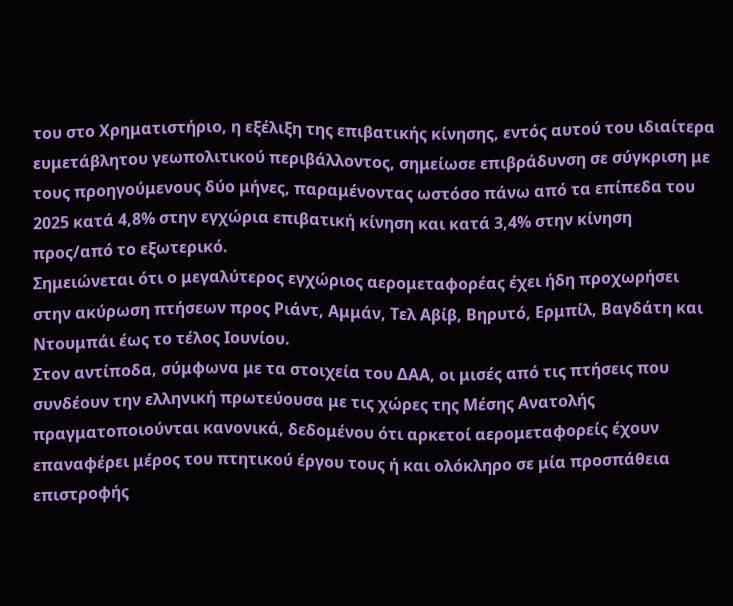του στο Χρηματιστήριο, η εξέλιξη της επιβατικής κίνησης, εντός αυτού του ιδιαίτερα ευμετάβλητου γεωπολιτικού περιβάλλοντος, σημείωσε επιβράδυνση σε σύγκριση με τους προηγούμενους δύο μήνες, παραμένοντας ωστόσο πάνω από τα επίπεδα του 2025 κατά 4,8% στην εγχώρια επιβατική κίνηση και κατά 3,4% στην κίνηση προς/από το εξωτερικό.
Σημειώνεται ότι ο μεγαλύτερος εγχώριος αερομεταφορέας έχει ήδη προχωρήσει στην ακύρωση πτήσεων προς Ριάντ, Αμμάν, Τελ Αβίβ, Βηρυτό, Ερμπίλ, Βαγδάτη και Ντουμπάι έως το τέλος Ιουνίου.
Στον αντίποδα, σύμφωνα με τα στοιχεία του ΔΑΑ, οι μισές από τις πτήσεις που συνδέουν την ελληνική πρωτεύουσα με τις χώρες της Μέσης Ανατολής πραγματοποιούνται κανονικά, δεδομένου ότι αρκετοί αερομεταφορείς έχουν επαναφέρει μέρος του πτητικού έργου τους ή και ολόκληρο σε μία προσπάθεια επιστροφής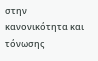στην κανονικότητα και τόνωσης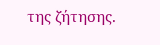της ζήτησης.